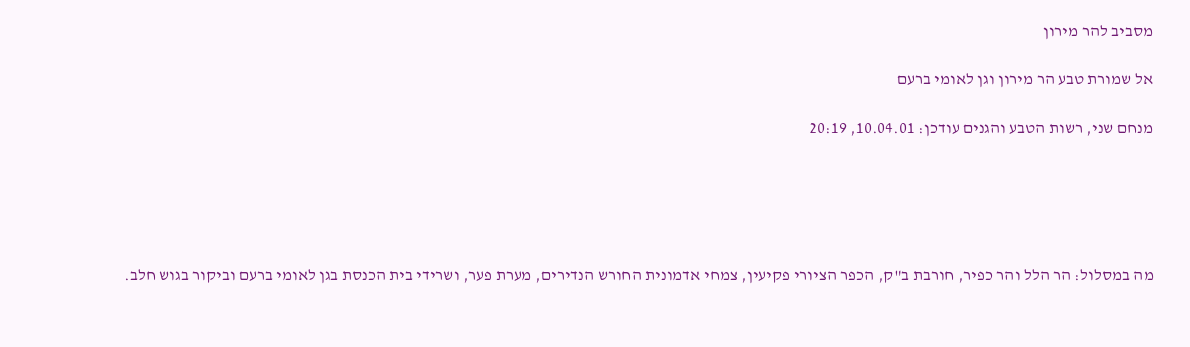מסביב להר מירון

אל שמורת טבע הר מירון וגן לאומי ברעם

מנחם שני, רשות הטבע והגנים עודכן: 10.04.01, 20:19





מה במסלול: הר הלל והר כפיר, חורבת ב"ק, הכפר הציורי פקיעין, צמחי אדמונית החורש הנדירים, מערת פער, ושרידי בית הכנסת בגן לאומי ברעם וביקור בגוש חלב.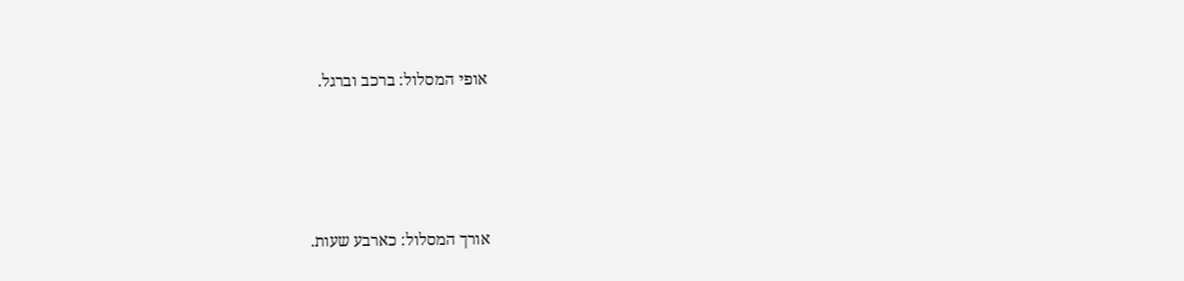אופי המסלול: ברכב וברגל.







אורך המסלול: כארבע שעות.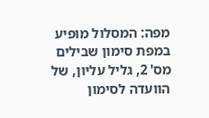מפה: המסלול מופיע במפת סימון שבילים מס' 2, גליל עליון, של הוועדה לסימון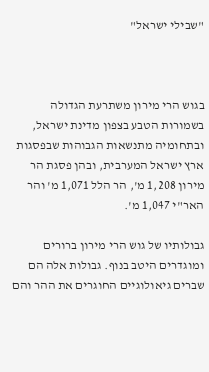"שבילי ישראל"



בגוש הרי מירון משתרעת הגדולה בשמורות הטבע בצפון מדינת ישראל, ובתחומיה מתנשאות הגבוהות שבפסגות ארץ ישראל המערבית, ובהן פסגת הר מירון 1,208 מ', הר הלל 1,071 מ' והר האר"י 1,047 מ'.

גבולותיו של גוש הרי מירון ברורים ומוגדרים היטב בנוף. גבולות אלה הם שברים גיאולוגיים החוגרים את ההר והם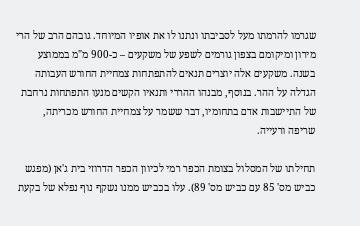שגרמו להרמתו מעל לסביבתו ונתנו לו את אופיו המיוחד. גובהם הרב של הרי מירון ומיקומם בצפון גורמים לשפע של משקעים – כ-900 מ"מ בממוצע בשנה. משקעים אלה יוצרים תנאים להתפתחות צמחיית החורש העבותה הגדלה על ההר. בנוסף, מבנהו ההררי ותנאיו הקשים מנעו התפתחות נרחבת של התיישבות אדם בתחומיו, דבר ששמר על צמחיית החורש מכריתה, שריפה ורעייה.

תחילתו של המסלול בצומת הכפר רמי לכיוון הכפר הדרוזי בית ג'אן (מפגש כביש מס' 85 עם כביש מס' 89). עלו בכביש ממנו נשקף נוף נפלא של בקעת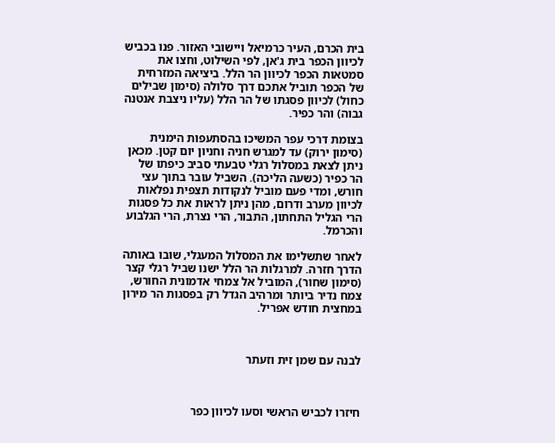בית הכרם, העיר כרמיאל ויישובי האזור. פנו בכביש לכיוון הכפר בית ג'אן, לפי השילוט, וחצו את סמטאות הכפר לכיוון הר הלל. ביציאה המזרחית של הכפר תוביל אתכם דרך סלולה (סימון שבילים כחול) לכיוון פסגתו של הר הלל (עליו ניצבת אנטנה גבוה) והר כפיר.

בצומת דרכי עפר המשיכו בהסתעפות הימנית (סימון ירוק) עד למגרש חניה וחניון יום קטן. מכאן ניתן לצאת במסלול רגלי טבעתי סביב כיפתו של הר כפיר (כשעה הליכה). השביל עובר בתוך עצי חורש, ומדי פעם מוביל לנקודות תצפית נפלאות לכיוון מערב ודרום, מהן ניתן לראות את כל פסגות הרי הגליל התחתון, התבור, הרי נצרת, הרי הגלבוע והכרמל.

לאחר שתשלימו את המסלול המעגלי, שובו באותה הדרך חזרה. למרגלות הר הלל ישנו שביל רגלי קצר (סימון שחור), המוביל אל צמחי אדמונית החורש, צמח נדיר ביותר ומרהיב הגדל רק בפסגות הר מירון במחצית חודש אפריל.



לבנה עם שמן זית וזעתר



חיזרו לכביש הראשי וסעו לכיוון כפר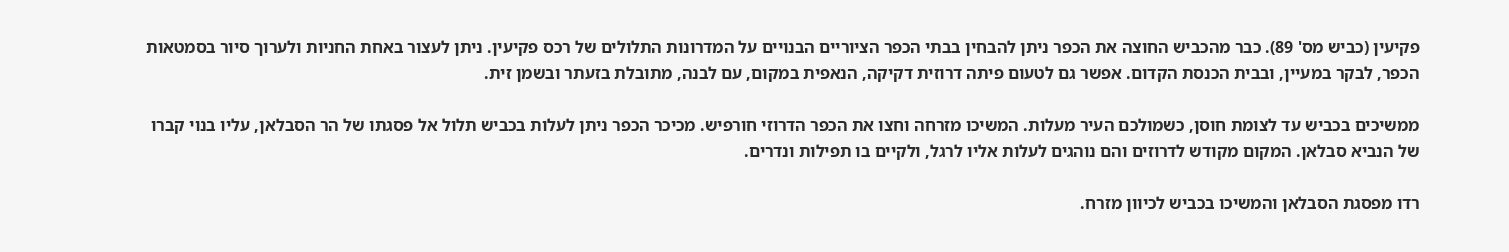פקיעין (כביש מס' 89). כבר מהכביש החוצה את הכפר ניתן להבחין בבתי הכפר הציוריים הבנויים על המדרונות התלולים של רכס פקיעין. ניתן לעצור באחת החניות ולערוך סיור בסמטאות הכפר, לבקר במעיין, ובבית הכנסת הקדום. אפשר גם לטעום פיתה דרוזית דקיקה, הנאפית במקום, עם לבנה, מתובלת בזעתר ובשמן זית.

ממשיכים בכביש עד לצומת חוסן, כשמולכם העיר מעלות. המשיכו מזרחה וחצו את הכפר הדרוזי חורפיש. מכיכר הכפר ניתן לעלות בכביש תלול אל פסגתו של הר הסבלאן, עליו בנוי קברו של הנביא סבלאן. המקום מקודש לדרוזים והם נוהגים לעלות אליו לרגל, ולקיים בו תפילות ונדרים.

רדו מפסגת הסבלאן והמשיכו בכביש לכיוון מזרח.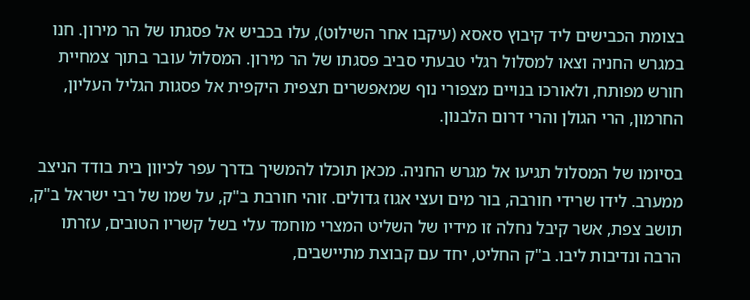בצומת הכבישים ליד קיבוץ סאסא (עיקבו אחר השילוט), עלו בכביש אל פסגתו של הר מירון. חנו במגרש החניה וצאו למסלול רגלי טבעתי סביב פסגתו של הר מירון. המסלול עובר בתוך צמחיית חורש מפותח, ולאורכו בנויים מצפורי נוף שמאפשרים תצפית היקפית אל פסגות הגליל העליון, החרמון, הרי הגולן והרי דרום הלבנון.

בסיומו של המסלול תגיעו אל מגרש החניה. מכאן תוכלו להמשיך בדרך עפר לכיוון בית בודד הניצב ממערב. לידו שרידי חורבה, בור מים ועצי אגוז גדולים. זוהי חורבת ב"ק, על שמו של רבי ישראל ב"ק, תושב צפת, אשר קיבל נחלה זו מידיו של השליט המצרי מוחמד עלי בשל קשריו הטובים, עזרתו הרבה ונדיבות ליבו. ב"ק החליט, יחד עם קבוצת מתיישבים,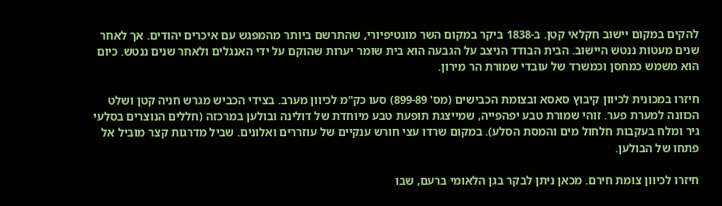להקים במקום יישוב חקלאי קטן. ב-1838 ביקר במקום השר מונטיפיורי, שהתרשם ביותר מהמפגש עם איכרים יהודים. אך לאחר שנים מעטות ננטש היישוב. הבית הבודד הניצב על הגבעה הוא בית שומר יערות שהוקם על ידי האנגלים ולאחר שנים ננטש. כיום הוא משמש כמחסן וכמשרד של עובדי שמורת הר מירון.

חיזרו במכונית לכיוון קיבוץ סאסא ובצומת הכבישים (מס' 899-89) סעו כק"מ לכיוון מערב. בצידי הכביש מגרש חניה קטן ושלט הכוונה למערת פער. זוהי שמורת טבע יפהפייה, שמייצגת תופעת טבע מיוחדת של דולינה ובולען במרכזה (חללים הנוצרים בסלעי גיר ומלח בעקבות חלחול מים והמסת הסלע). במקום שרדו עצי חורש ענקיים של עוזררים ואלונים. שביל מדרגות קצר מוביל אל פתחו של הבולען.

חיזרו לכיוון צומת חירם. מכאן ניתן לבקר בגן הלאומי ברעם, שבו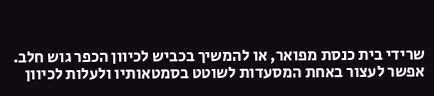שרידי בית כנסת מפואר, או להמשיך בכביש לכיוון הכפר גוש חלב. אפשר לעצור באחת המסעדות לשוטט בסמטאותיו ולעלות לכיוון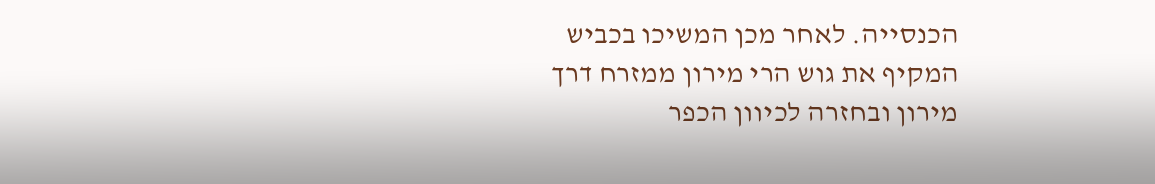הכנסייה. לאחר מכן המשיכו בכביש המקיף את גוש הרי מירון ממזרח דרך מירון ובחזרה לכיוון הכפר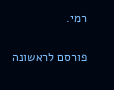רמי.


פורסם לראשונה